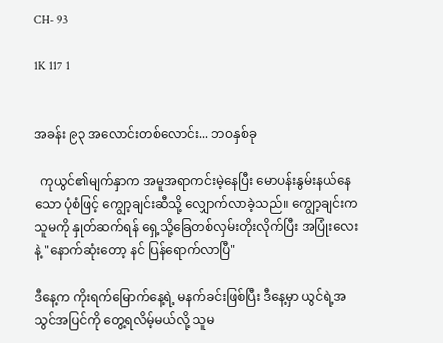CH- 93

1K 117 1


အခန်း ၉၃ အလောင်းတစ်လောင်း... ဘဝနှစ်ခု

  ကုယွင်၏မျက်နှာက အမူအရာကင်းမဲ့နေပြီး မောပန်းနွမ်းနယ်နေသော ပုံစံဖြင့် ကျွော့ချင်းဆီသို့ လျှောက်လာခဲ့သည်။ ကျွော့ချင်းက သူမကို နှုတ်ဆက်ရန် ရှေ့သို့ခြေတစ်လှမ်းတိုးလိုက်ပြီး အပြုံးလေးနဲ့ "နောက်ဆုံးတော့ နင် ပြန်ရောက်လာပြီ"

ဒီနေ့က ကိုးရက်မြောက်နေ့ရဲ့ မနက်ခင်းဖြစ်ပြီး ဒီနေ့မှာ ယွင်ရဲ့အသွင်အပြင်ကို တွေ့ရလိမ့်မယ်လို့ သူမ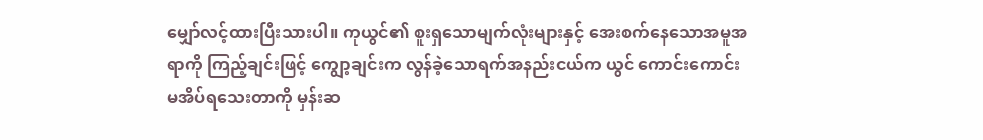မျှော်လင့်ထားပြီးသားပါ။ ကုယွင်၏ စူးရှသောမျက်လုံးများနှင့် အေးစက်နေသောအမူအရာကို ကြည့်ချင်းဖြင့် ကျွော့ချင်းက လွန်ခဲ့သောရက်အနည်းငယ်က ယွင် ကောင်းကောင်းမအိပ်ရသေးတာကို မှန်းဆ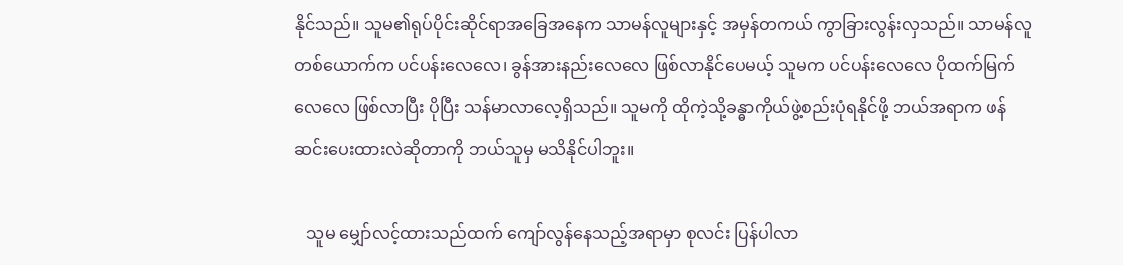နိုင်သည်။ သူမ၏ရုပ်ပိုင်းဆိုင်ရာအခြေအနေက သာမန်လူများနှင့် အမှန်တကယ် ကွာခြားလွန်းလှသည်။ သာမန်လူတစ်ယောက်က ပင်ပန်းလေလေ၊ ခွန်အားနည်းလေလေ ဖြစ်လာနိုင်ပေမယ့် သူမက ပင်ပန်းလေလေ ပိုထက်မြက်လေလေ ဖြစ်လာပြီး ပိုပြီး သန်မာလာလေ့ရှိသည်။ သူမကို ထိုကဲ့သို့ခန္ဓာကိုယ်ဖွဲ့စည်းပုံရနိုင်ဖို့ ဘယ်အရာက ဖန်ဆင်းပေးထားလဲဆိုတာကို ဘယ်သူမှ မသိနိုင်ပါဘူး။

   သူမ မျှော်လင့်ထားသည်ထက် ကျော်လွန်နေသည့်အရာမှာ စုလင်း ပြန်ပါလာ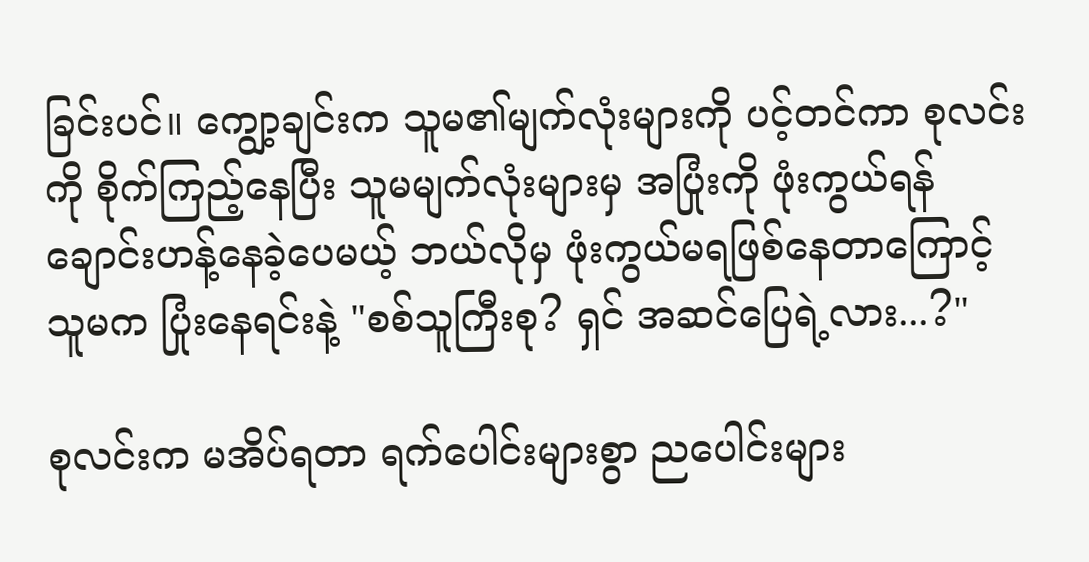ခြင်းပင်။ ကျွော့ချင်းက သူမ၏မျက်လုံးများကို ပင့်တင်ကာ စုလင်းကို စိုက်ကြည့်နေပြီး သူမမျက်လုံးများမှ အပြုံးကို ဖုံးကွယ်ရန် ချောင်းဟန့်နေခဲ့ပေမယ့် ဘယ်လိုမှ ဖုံးကွယ်မရဖြစ်နေတာကြောင့် သူမက ပြုံးနေရင်းနဲ့ "စစ်သူကြီးစု? ရှင် အဆင်ပြေရဲ့လား...?"

စုလင်းက မအိပ်ရတာ ရက်ပေါင်းများစွာ ညပေါင်းများ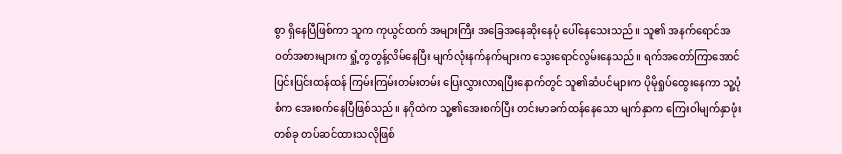စွာ ရှိနေပြီဖြစ်ကာ သူက ကုယွင်ထက် အများကြီး အခြေအနေဆိုးနေပုံ ပေါ်နေသေးသည်။ သူ၏ အနက်ရောင်အဝတ်အစားများက ရှုံ့တွတွန့်လိမ်နေပြီး မျက်လုံးနက်နက်များက သွေးရောင်လွမ်းနေသည်။ ရက်အတော်ကြာအောင် ပြင်းပြင်းထန်ထန် ကြမ်းကြမ်းတမ်းတမ်း ပြေးလွှားလာရပြီးနောက်တွင် သူ၏ဆံပင်များက ပိုမိုရှုပ်ထွေးနေကာ သူ့ပုံစံက အေးစက်နေပြီဖြစ်သည်။ နဂိုထဲက သူ့၏အေးစက်ပြီး တင်းမာခက်ထန်နေသော မျက်နှာက ကြေးဝါမျက်နှာဖုံးတစ်ခု တပ်ဆင်ထားသလိုဖြစ်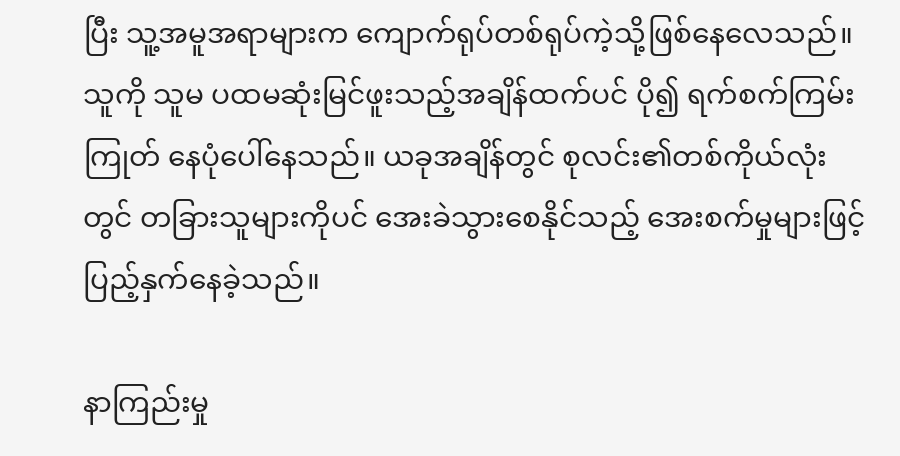ပြီး သူ့အမူအရာများက ကျောက်ရုပ်တစ်ရုပ်ကဲ့သို့ဖြစ်နေလေသည်။ သူကို သူမ ပထမဆုံးမြင်ဖူးသည့်အချိန်ထက်ပင် ပို၍ ရက်စက်ကြမ်းကြုတ် နေပုံပေါ်နေသည်။ ယခုအချိန်တွင် စုလင်း၏တစ်ကိုယ်လုံးတွင် တခြားသူများကိုပင် အေးခဲသွားစေနိုင်သည့် အေးစက်မှုများဖြင့် ပြည့်နှက်နေခဲ့သည်။

နာကြည်းမှု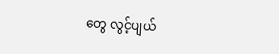တွေ လွင့်ပျယ်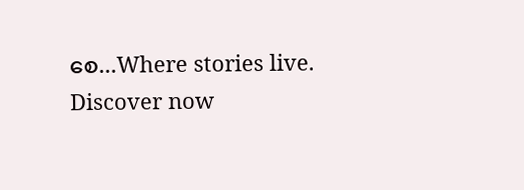စေ...Where stories live. Discover now